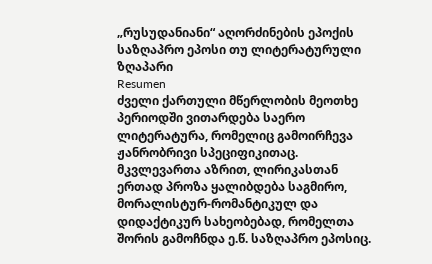„რუსუდანიანი“ აღორძინების ეპოქის საზღაპრო ეპოსი თუ ლიტერატურული ზღაპარი
Resumen
ძველი ქართული მწერლობის მეოთხე პერიოდში ვითარდება საერო ლიტერატურა, რომელიც გამოირჩევა ჟანრობრივი სპეციფიკითაც. მკვლევართა აზრით, ლირიკასთან ერთად პროზა ყალიბდება საგმირო, მორალისტურ-რომანტიკულ და დიდაქტიკურ სახეობებად, რომელთა შორის გამოჩნდა ე.წ. საზღაპრო ეპოსიც.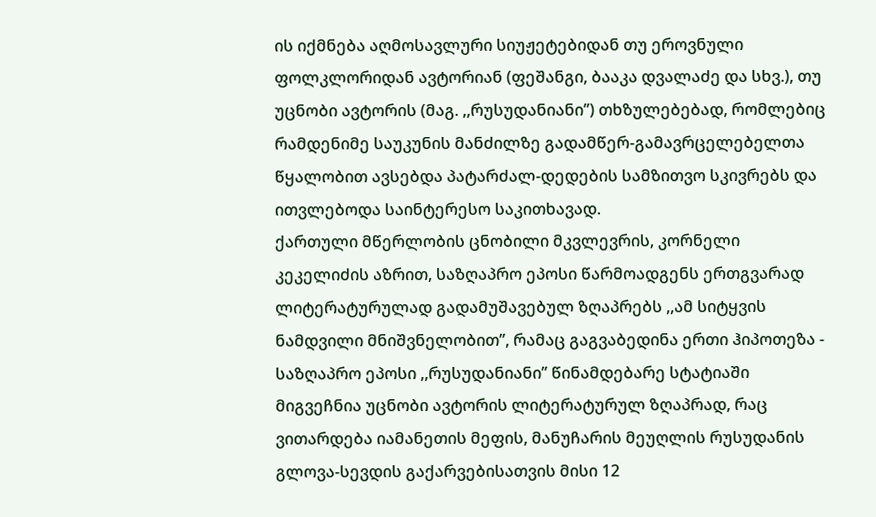ის იქმნება აღმოსავლური სიუჟეტებიდან თუ ეროვნული ფოლკლორიდან ავტორიან (ფეშანგი, ბააკა დვალაძე და სხვ.), თუ უცნობი ავტორის (მაგ. ,,რუსუდანიანი’’) თხზულებებად, რომლებიც რამდენიმე საუკუნის მანძილზე გადამწერ-გამავრცელებელთა წყალობით ავსებდა პატარძალ-დედების სამზითვო სკივრებს და ითვლებოდა საინტერესო საკითხავად.
ქართული მწერლობის ცნობილი მკვლევრის, კორნელი კეკელიძის აზრით, საზღაპრო ეპოსი წარმოადგენს ერთგვარად ლიტერატურულად გადამუშავებულ ზღაპრებს ,,ამ სიტყვის ნამდვილი მნიშვნელობით’’, რამაც გაგვაბედინა ერთი ჰიპოთეზა - საზღაპრო ეპოსი ,,რუსუდანიანი’’ წინამდებარე სტატიაში მიგვეჩნია უცნობი ავტორის ლიტერატურულ ზღაპრად, რაც ვითარდება იამანეთის მეფის, მანუჩარის მეუღლის რუსუდანის გლოვა-სევდის გაქარვებისათვის მისი 12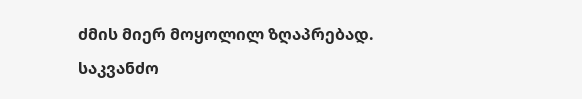ძმის მიერ მოყოლილ ზღაპრებად.
საკვანძო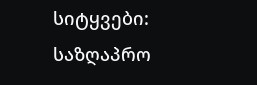სიტყვები: საზღაპრო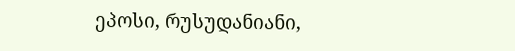ეპოსი, რუსუდანიანი,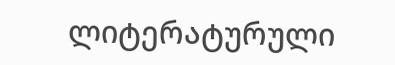ლიტერატურული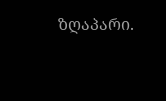ზღაპარი.